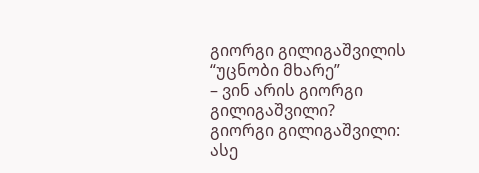გიორგი გილიგაშვილის “უცნობი მხარე”
– ვინ არის გიორგი გილიგაშვილი?
გიორგი გილიგაშვილი: ასე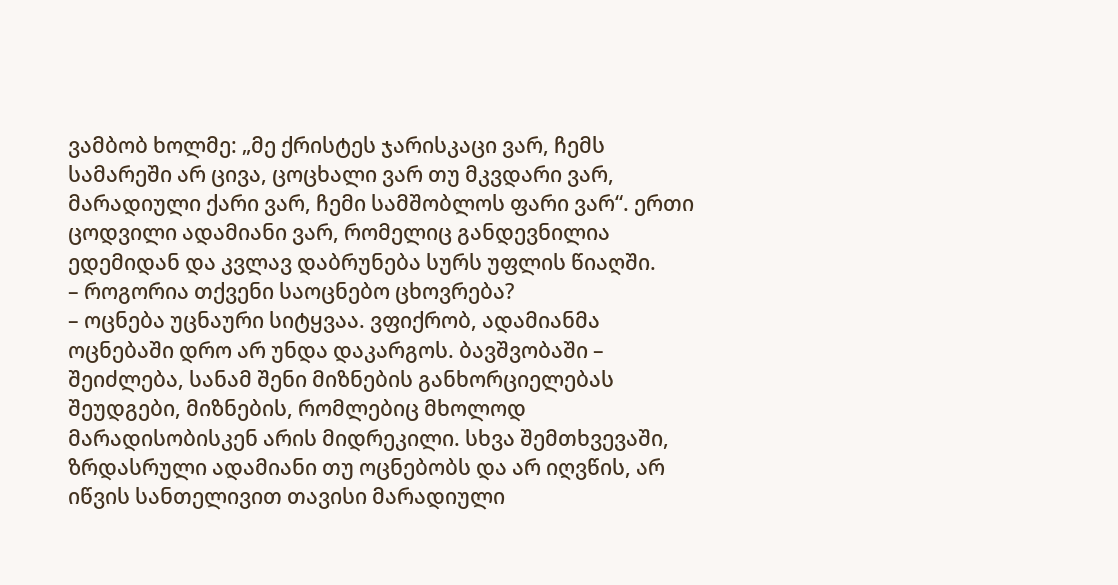ვამბობ ხოლმე: „მე ქრისტეს ჯარისკაცი ვარ, ჩემს სამარეში არ ცივა, ცოცხალი ვარ თუ მკვდარი ვარ, მარადიული ქარი ვარ, ჩემი სამშობლოს ფარი ვარ“. ერთი ცოდვილი ადამიანი ვარ, რომელიც განდევნილია ედემიდან და კვლავ დაბრუნება სურს უფლის წიაღში.
– როგორია თქვენი საოცნებო ცხოვრება?
– ოცნება უცნაური სიტყვაა. ვფიქრობ, ადამიანმა ოცნებაში დრო არ უნდა დაკარგოს. ბავშვობაში – შეიძლება, სანამ შენი მიზნების განხორციელებას შეუდგები, მიზნების, რომლებიც მხოლოდ მარადისობისკენ არის მიდრეკილი. სხვა შემთხვევაში, ზრდასრული ადამიანი თუ ოცნებობს და არ იღვწის, არ იწვის სანთელივით თავისი მარადიული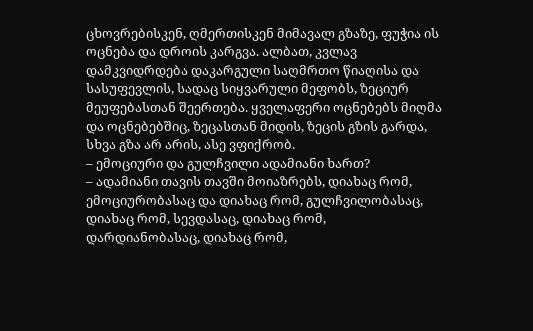ცხოვრებისკენ, ღმერთისკენ მიმავალ გზაზე, ფუჭია ის ოცნება და დროის კარგვა. ალბათ, კვლავ დამკვიდრდება დაკარგული საღმრთო წიაღისა და სასუფევლის, სადაც სიყვარული მეფობს, ზეციურ მეუფებასთან შეერთება. ყველაფერი ოცნებებს მიღმა და ოცნებებშიც, ზეცასთან მიდის, ზეცის გზის გარდა, სხვა გზა არ არის, ასე ვფიქრობ.
– ემოციური და გულჩვილი ადამიანი ხართ?
– ადამიანი თავის თავში მოიაზრებს, დიახაც რომ, ემოციურობასაც და დიახაც რომ, გულჩვილობასაც, დიახაც რომ, სევდასაც, დიახაც რომ, დარდიანობასაც, დიახაც რომ,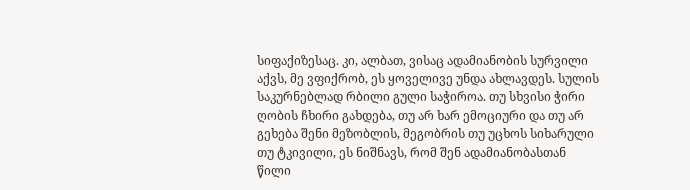სიფაქიზესაც. კი, ალბათ, ვისაც ადამიანობის სურვილი აქვს, მე ვფიქრობ, ეს ყოველივე უნდა ახლავდეს. სულის საკურნებლად რბილი გული საჭიროა. თუ სხვისი ჭირი ღობის ჩხირი გახდება, თუ არ ხარ ემოციური და თუ არ გეხება შენი მეზობლის, მეგობრის თუ უცხოს სიხარული თუ ტკივილი, ეს ნიშნავს, რომ შენ ადამიანობასთან წილი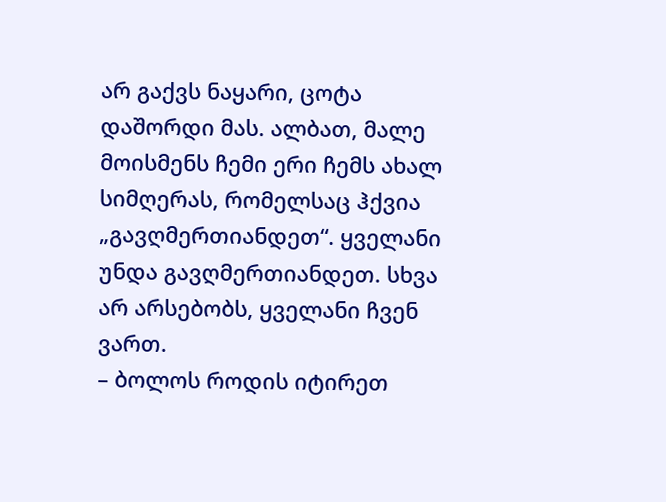არ გაქვს ნაყარი, ცოტა დაშორდი მას. ალბათ, მალე მოისმენს ჩემი ერი ჩემს ახალ სიმღერას, რომელსაც ჰქვია „გავღმერთიანდეთ“. ყველანი უნდა გავღმერთიანდეთ. სხვა არ არსებობს, ყველანი ჩვენ ვართ.
– ბოლოს როდის იტირეთ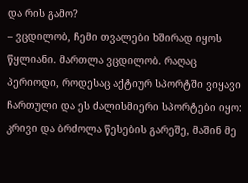და რის გამო?
– ვცდილობ, ჩემი თვალები ხშირად იყოს წყლიანი. მართლა ვცდილობ. რაღაც პერიოდი, როდესაც აქტიურ სპორტში ვიყავი ჩართული და ეს ძალისმიერი სპორტები იყო: კრივი და ბრძოლა წესების გარეშე, მაშინ მე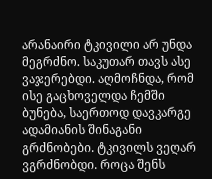არანაირი ტკივილი არ უნდა მეგრძნო. საკუთარ თავს ასე ვაჯერებდი. აღმოჩნდა, რომ ისე გაცხოველდა ჩემში ბუნება, საერთოდ დავკარგე ადამიანის შინაგანი გრძნობები. ტკივილს ვეღარ ვგრძნობდი. როცა შენს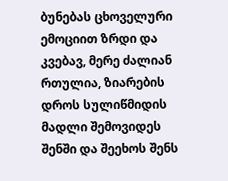ბუნებას ცხოველური ემოციით ზრდი და კვებავ, მერე ძალიან რთულია, ზიარების დროს სულიწმიდის მადლი შემოვიდეს შენში და შეეხოს შენს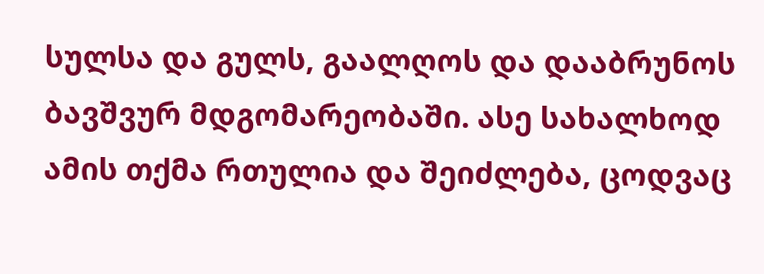სულსა და გულს, გაალღოს და დააბრუნოს ბავშვურ მდგომარეობაში. ასე სახალხოდ ამის თქმა რთულია და შეიძლება, ცოდვაც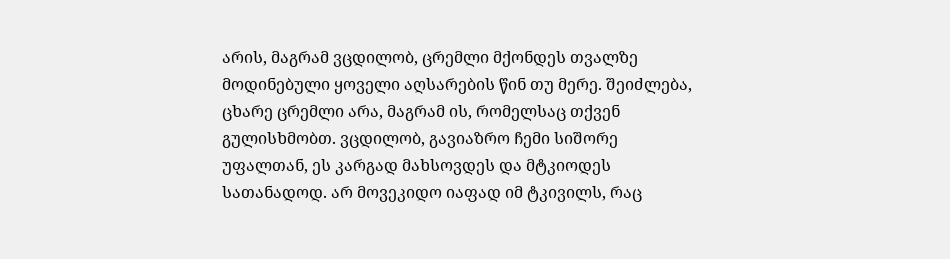არის, მაგრამ ვცდილობ, ცრემლი მქონდეს თვალზე მოდინებული ყოველი აღსარების წინ თუ მერე. შეიძლება, ცხარე ცრემლი არა, მაგრამ ის, რომელსაც თქვენ გულისხმობთ. ვცდილობ, გავიაზრო ჩემი სიშორე უფალთან, ეს კარგად მახსოვდეს და მტკიოდეს სათანადოდ. არ მოვეკიდო იაფად იმ ტკივილს, რაც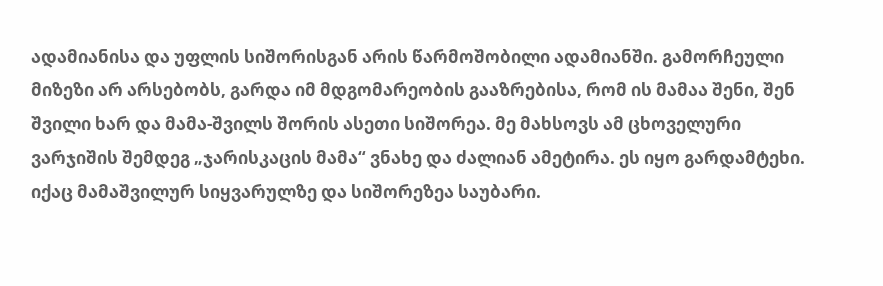ადამიანისა და უფლის სიშორისგან არის წარმოშობილი ადამიანში. გამორჩეული მიზეზი არ არსებობს, გარდა იმ მდგომარეობის გააზრებისა, რომ ის მამაა შენი, შენ შვილი ხარ და მამა-შვილს შორის ასეთი სიშორეა. მე მახსოვს ამ ცხოველური ვარჯიშის შემდეგ „ჯარისკაცის მამა“ ვნახე და ძალიან ამეტირა. ეს იყო გარდამტეხი. იქაც მამაშვილურ სიყვარულზე და სიშორეზეა საუბარი.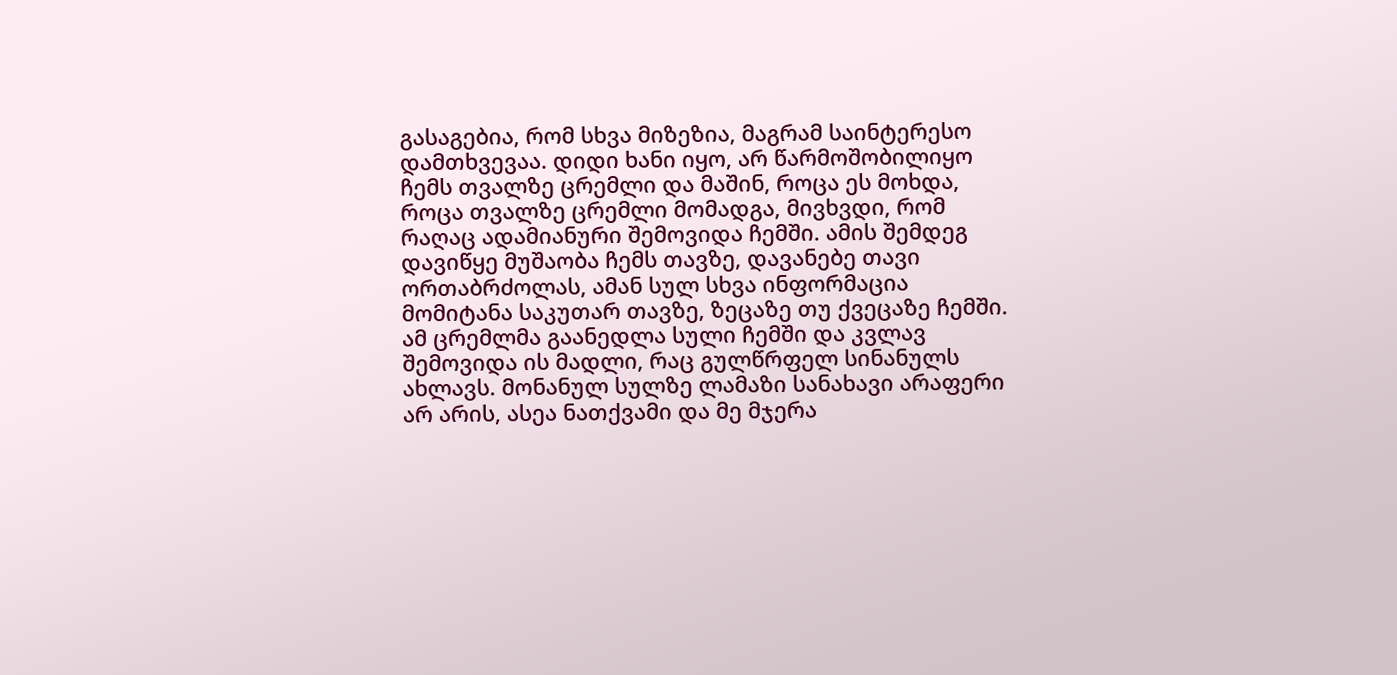გასაგებია, რომ სხვა მიზეზია, მაგრამ საინტერესო დამთხვევაა. დიდი ხანი იყო, არ წარმოშობილიყო ჩემს თვალზე ცრემლი და მაშინ, როცა ეს მოხდა, როცა თვალზე ცრემლი მომადგა, მივხვდი, რომ რაღაც ადამიანური შემოვიდა ჩემში. ამის შემდეგ დავიწყე მუშაობა ჩემს თავზე, დავანებე თავი ორთაბრძოლას, ამან სულ სხვა ინფორმაცია მომიტანა საკუთარ თავზე, ზეცაზე თუ ქვეცაზე ჩემში. ამ ცრემლმა გაანედლა სული ჩემში და კვლავ შემოვიდა ის მადლი, რაც გულწრფელ სინანულს ახლავს. მონანულ სულზე ლამაზი სანახავი არაფერი არ არის, ასეა ნათქვამი და მე მჯერა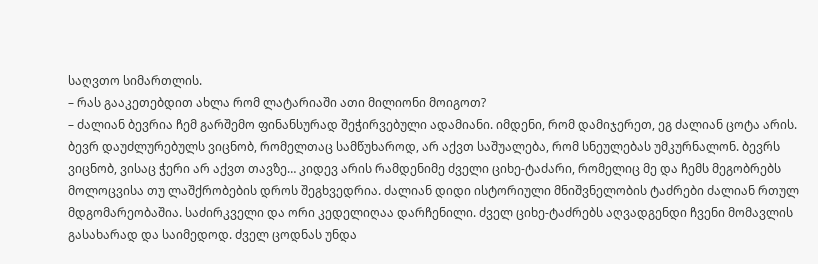საღვთო სიმართლის.
– რას გააკეთებდით ახლა რომ ლატარიაში ათი მილიონი მოიგოთ?
– ძალიან ბევრია ჩემ გარშემო ფინანსურად შეჭირვებული ადამიანი. იმდენი, რომ დამიჯერეთ, ეგ ძალიან ცოტა არის. ბევრ დაუძლურებულს ვიცნობ, რომელთაც სამწუხაროდ, არ აქვთ საშუალება, რომ სნეულებას უმკურნალონ. ბევრს ვიცნობ, ვისაც ჭერი არ აქვთ თავზე… კიდევ არის რამდენიმე ძველი ციხე-ტაძარი, რომელიც მე და ჩემს მეგობრებს მოლოცვისა თუ ლაშქრობების დროს შეგხვედრია. ძალიან დიდი ისტორიული მნიშვნელობის ტაძრები ძალიან რთულ მდგომარეობაშია. საძირკველი და ორი კედელიღაა დარჩენილი. ძველ ციხე-ტაძრებს აღვადგენდი ჩვენი მომავლის გასახარად და საიმედოდ. ძველ ცოდნას უნდა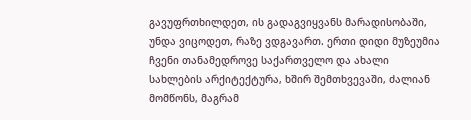გავუფრთხილდეთ, ის გადაგვიყვანს მარადისობაში, უნდა ვიცოდეთ, რაზე ვდგავართ. ერთი დიდი მუზეუმია ჩვენი თანამედროვე საქართველო და ახალი სახლების არქიტექტურა, ხშირ შემთხვევაში, ძალიან მომწონს, მაგრამ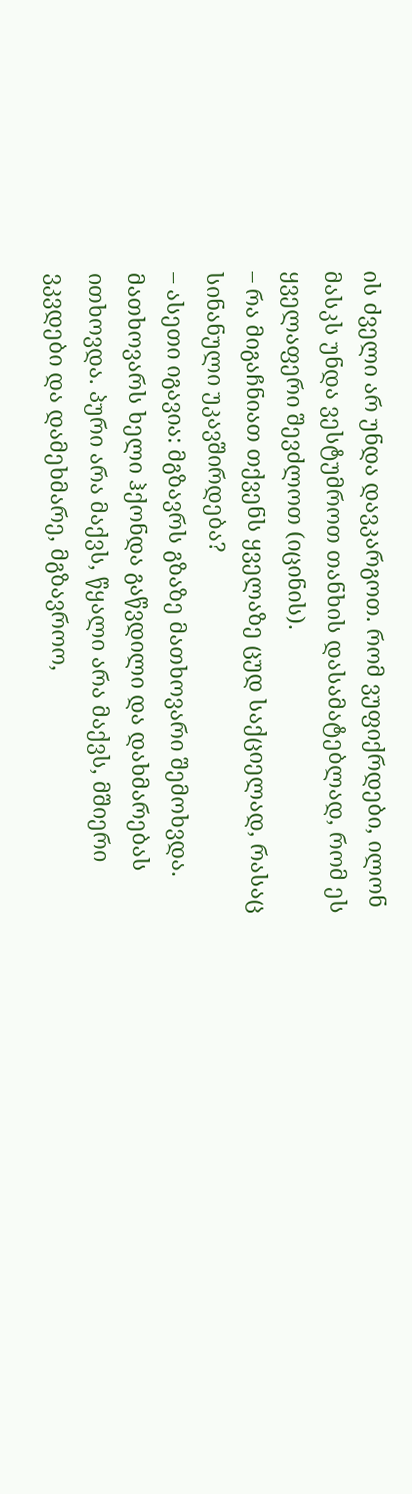ის ძველი არ უნდა დავკარგოთ. რომ ვუფიქრდები, ილონ მასკს უნდა ვესტუმროთ თანხის დასამატებლად, რომ ეს ყველაფერი შევძლოთ (იცინის).
– რა მიგაჩნიათ თქვენს ყველაზე ცუდ საქციელად, რასაც სინანული უკავშირდება?
– ასეთი იგავია: მგზავრს გზაზე მათხოვარი შემოხვდა. მათხოვარს ხელი ჰქონდა გაწვდილი და დახმარებას ითხოვდა. პური არა მაქვს, წყალი არა მაქვს, მშიერი ვკვდები და დამეხმარე, მგზავროო,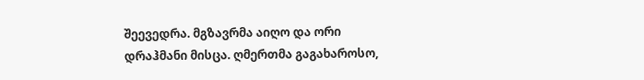შეევედრა. მგზავრმა აიღო და ორი დრაჰმანი მისცა. ღმერთმა გაგახაროსო,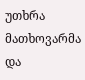უთხრა მათხოვარმა და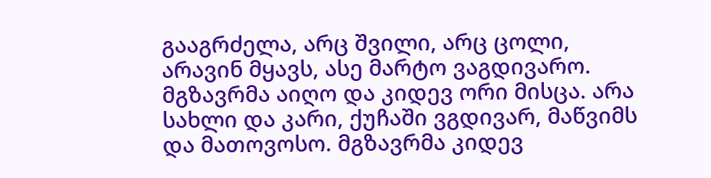გააგრძელა, არც შვილი, არც ცოლი, არავინ მყავს, ასე მარტო ვაგდივარო. მგზავრმა აიღო და კიდევ ორი მისცა. არა სახლი და კარი, ქუჩაში ვგდივარ, მაწვიმს და მათოვოსო. მგზავრმა კიდევ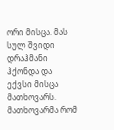ორი მისცა. მას სულ შვიდი დრაჰმანი ჰქონდა და ექვსი მისცა მათხოვარს. მათხოვარმა რომ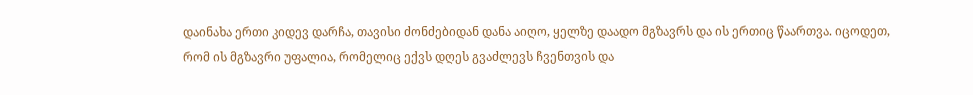დაინახა ერთი კიდევ დარჩა, თავისი ძონძებიდან დანა აიღო, ყელზე დაადო მგზავრს და ის ერთიც წაართვა. იცოდეთ, რომ ის მგზავრი უფალია, რომელიც ექვს დღეს გვაძლევს ჩვენთვის და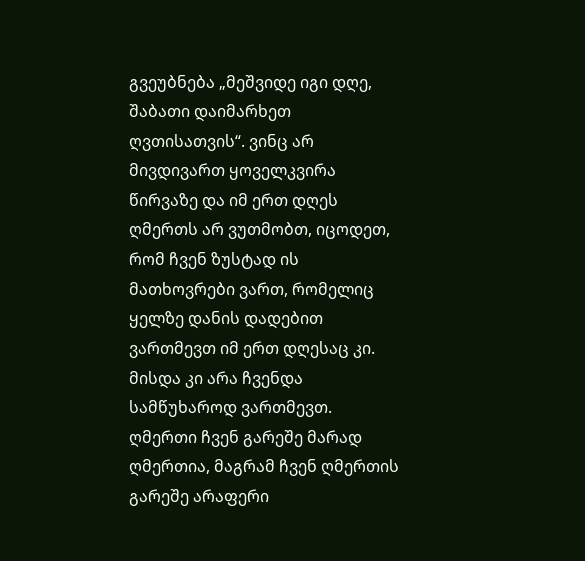გვეუბნება „მეშვიდე იგი დღე, შაბათი დაიმარხეთ ღვთისათვის“. ვინც არ მივდივართ ყოველკვირა წირვაზე და იმ ერთ დღეს ღმერთს არ ვუთმობთ, იცოდეთ, რომ ჩვენ ზუსტად ის მათხოვრები ვართ, რომელიც ყელზე დანის დადებით ვართმევთ იმ ერთ დღესაც კი. მისდა კი არა ჩვენდა სამწუხაროდ ვართმევთ. ღმერთი ჩვენ გარეშე მარად ღმერთია, მაგრამ ჩვენ ღმერთის გარეშე არაფერი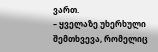ვართ.
– ყველაზე უხერხული შემთხვევა, რომელიც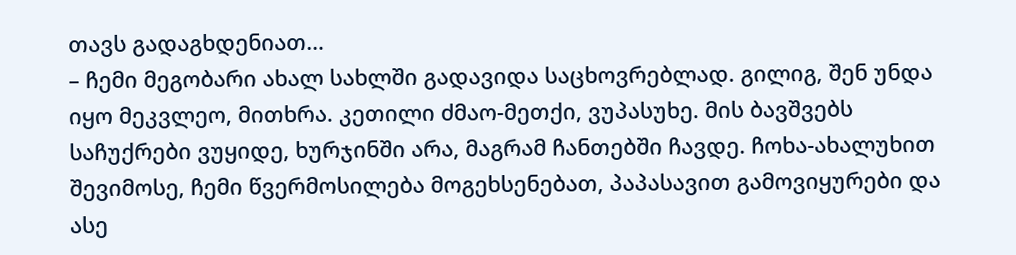თავს გადაგხდენიათ…
– ჩემი მეგობარი ახალ სახლში გადავიდა საცხოვრებლად. გილიგ, შენ უნდა იყო მეკვლეო, მითხრა. კეთილი ძმაო-მეთქი, ვუპასუხე. მის ბავშვებს საჩუქრები ვუყიდე, ხურჯინში არა, მაგრამ ჩანთებში ჩავდე. ჩოხა-ახალუხით შევიმოსე, ჩემი წვერმოსილება მოგეხსენებათ, პაპასავით გამოვიყურები და ასე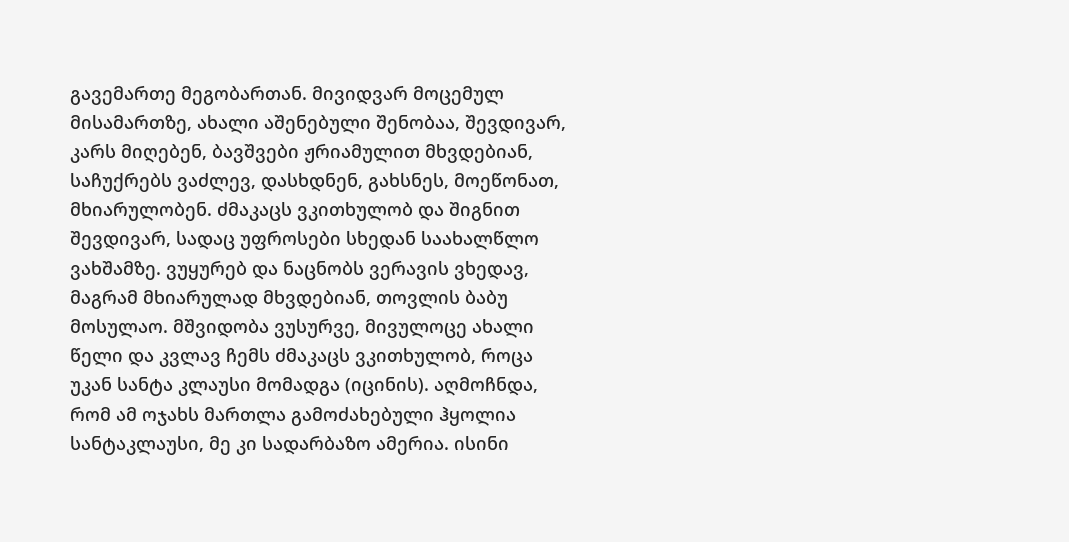გავემართე მეგობართან. მივიდვარ მოცემულ მისამართზე, ახალი აშენებული შენობაა, შევდივარ, კარს მიღებენ, ბავშვები ჟრიამულით მხვდებიან, საჩუქრებს ვაძლევ, დასხდნენ, გახსნეს, მოეწონათ, მხიარულობენ. ძმაკაცს ვკითხულობ და შიგნით შევდივარ, სადაც უფროსები სხედან საახალწლო ვახშამზე. ვუყურებ და ნაცნობს ვერავის ვხედავ, მაგრამ მხიარულად მხვდებიან, თოვლის ბაბუ მოსულაო. მშვიდობა ვუსურვე, მივულოცე ახალი წელი და კვლავ ჩემს ძმაკაცს ვკითხულობ, როცა უკან სანტა კლაუსი მომადგა (იცინის). აღმოჩნდა, რომ ამ ოჯახს მართლა გამოძახებული ჰყოლია სანტაკლაუსი, მე კი სადარბაზო ამერია. ისინი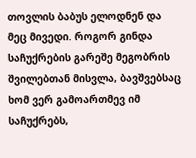თოვლის ბაბუს ელოდნენ და მეც მივედი. როგორ გინდა საჩუქრების გარეშე მეგობრის შვილებთან მისვლა, ბავშვებსაც ხომ ვერ გამოართმევ იმ საჩუქრებს,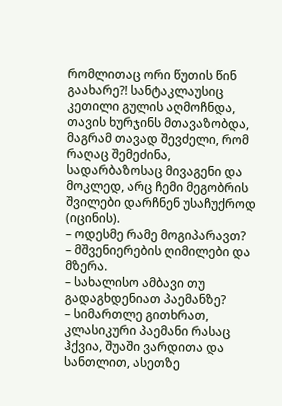რომლითაც ორი წუთის წინ გაახარე?! სანტაკლაუსიც კეთილი გულის აღმოჩნდა, თავის ხურჯინს მთავაზობდა, მაგრამ თავად შევძელი, რომ რაღაც შემეძინა, სადარბაზოსაც მივაგენი და მოკლედ, არც ჩემი მეგობრის შვილები დარჩნენ უსაჩუქროდ (იცინის).
– ოდესმე რამე მოგიპარავთ?
– მშვენიერების ღიმილები და მზერა.
– სახალისო ამბავი თუ გადაგხდენიათ პაემანზე?
– სიმართლე გითხრათ, კლასიკური პაემანი რასაც ჰქვია, შუაში ვარდითა და სანთლით, ასეთზე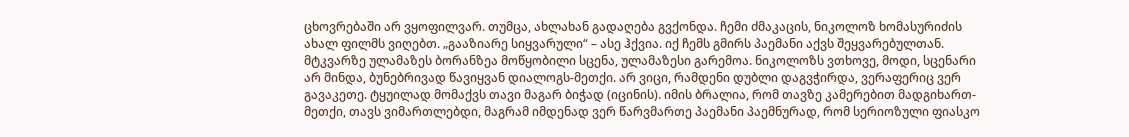ცხოვრებაში არ ვყოფილვარ. თუმცა, ახლახან გადაღება გვქონდა. ჩემი ძმაკაცის, ნიკოლოზ ხომასურიძის ახალ ფილმს ვიღებთ. „გააზიარე სიყვარული“ – ასე ჰქვია. იქ ჩემს გმირს პაემანი აქვს შეყვარებულთან. მტკვარზე ულამაზეს ბორანზეა მოწყობილი სცენა, ულამაზესი გარემოა. ნიკოლოზს ვთხოვე, მოდი, სცენარი არ მინდა, ბუნებრივად წავიყვან დიალოგს-მეთქი. არ ვიცი, რამდენი დუბლი დაგვჭირდა, ვერაფერიც ვერ გავაკეთე. ტყუილად მომაქვს თავი მაგარ ბიჭად (იცინის). იმის ბრალია, რომ თავზე კამერებით მადგიხართ-მეთქი, თავს ვიმართლებდი, მაგრამ იმდენად ვერ წარვმართე პაემანი პაემნურად, რომ სერიოზული ფიასკო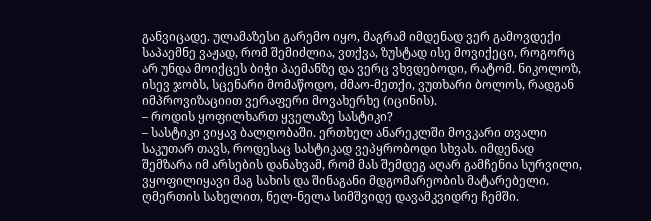განვიცადე. ულამაზესი გარემო იყო, მაგრამ იმდენად ვერ გამოვდექი საპაემნე ვაჟად, რომ შემიძლია, ვთქვა, ზუსტად ისე მოვიქეცი, როგორც არ უნდა მოიქცეს ბიჭი პაემანზე და ვერც ვხვდებოდი, რატომ. ნიკოლოზ, ისევ ჯობს, სცენარი მომაწოდო, ძმაო-მეთქი, ვუთხარი ბოლოს, რადგან იმპროვიზაციით ვერაფერი მოვახერხე (იცინის).
– როდის ყოფილხართ ყველაზე სასტიკი?
– სასტიკი ვიყავ ბალღობაში. ერთხელ ანარეკლში მოვკარი თვალი საკუთარ თავს, როდესაც სასტიკად ვეპყრობოდი სხვას. იმდენად შემზარა იმ არსების დანახვამ, რომ მას შემდეგ აღარ გამჩენია სურვილი, ვყოფილიყავი მაგ სახის და შინაგანი მდგომარეობის მატარებელი. ღმერთის სახელით, ნელ-ნელა სიმშვიდე დავამკვიდრე ჩემში.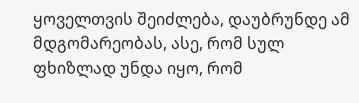ყოველთვის შეიძლება, დაუბრუნდე ამ მდგომარეობას, ასე, რომ სულ ფხიზლად უნდა იყო, რომ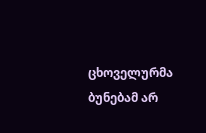ცხოველურმა ბუნებამ არ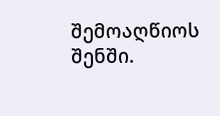შემოაღწიოს შენში.